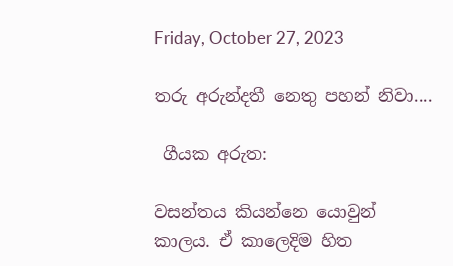Friday, October 27, 2023

තරු අරුන්දතී නෙතු පහන් නිවා....

 ගීයක අරුත:

වසන්තය කියන්නෙ යොවුන් කාලය. ඒ කාලෙදිම හිත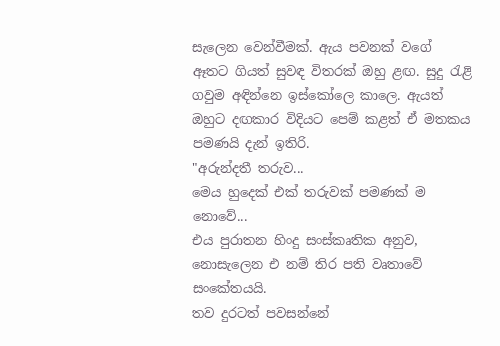සැලෙන වෙන්වීමක්. ඇය පවනක් වගේ ඈතට ගියත් සුවඳ විතරක් ඔහු ළඟ. සුදු රැළි ගවුම අඳින්නෙ ඉස්කෝලෙ කාලෙ. ඇයත් ඔහුට දඟකාර විදියට පෙම් කළත් ඒ මතකය පමණයි දැන් ඉතිරි.
"අරුන්දතී තරුව...
මෙය හුදෙක් එක් තරුවක් පමණක් ම නොවේ...
එය පුරාතන හිංදු සංස්කෘතික අනුව, නොසැලෙන එ නම් තිර පති වෘතාවේ සංකේතයයි.
තව දුරටත් පවසන්නේ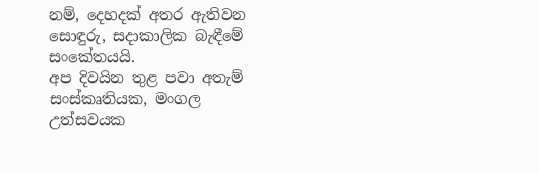නම්, දෙහදක් අතර ඇතිවන සොඳුරු, සදාකාලික බැඳීමේ සංකේතයයි.
අප දිවයින තුළ පවා අතැම් සංස්කෘතියක, මංගල උත්සවයක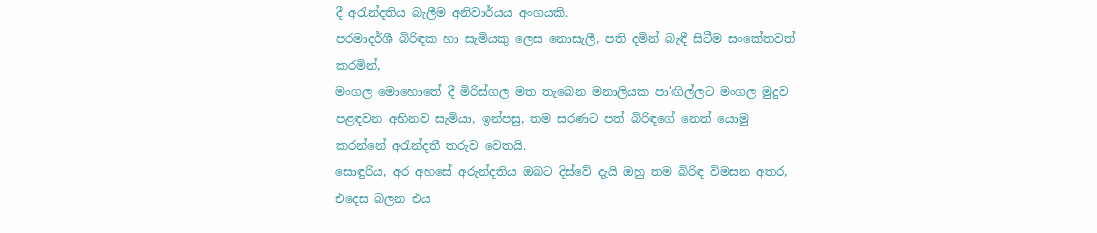දී අරැන්දතිය බැලීම අනිවාර්යය අංගයකි.
පරමාදර්ශී බිරිඳක හා සැමියකු ලෙස නොසැලී, පති දමින් බැඳී සිටීම සංකේතවත් කරමින්,
මංගල මොහොතේ දී මිරිස්ගල මත තැබෙන මනාලියක පා'ඟිල්ලට මංගල මුදුව පළඳවන අභිනව සැමියා, ඉන්පසු, තම සරණට පත් බිරිඳගේ නෙත් යොමු කරන්නේ අරැන්දතී තරුව වෙතයි.
සොඳුරිය, අර අහසේ අරුන්දතිය ඔබට දිස්වේ දැයි ඔහු තම බිරිඳ විමසන අතර, එදෙස බලන එය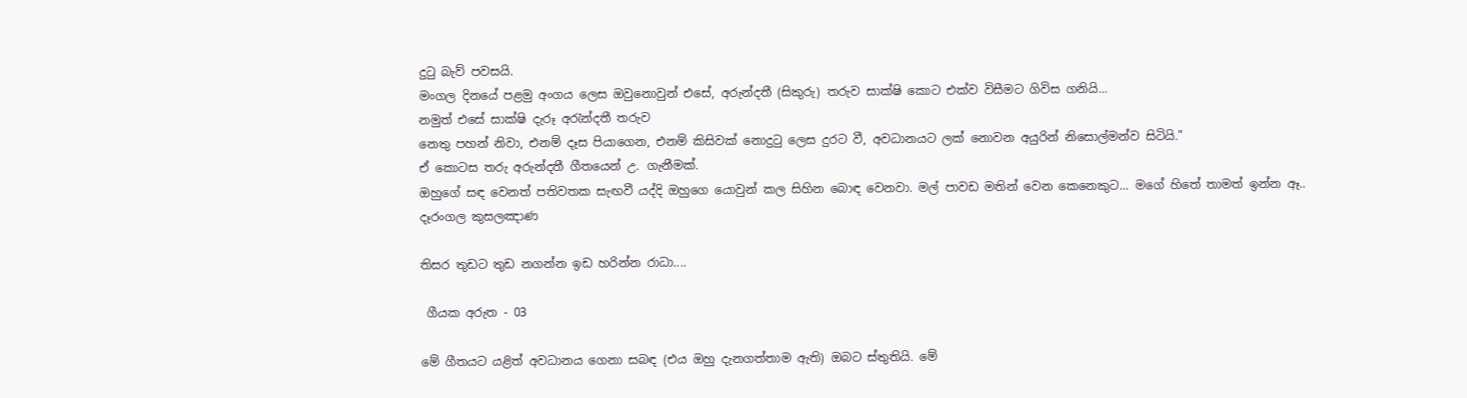දුටු බැව් පවසයි.
මංගල දිනයේ පළමු අංගය ලෙස ඔවුනොවුන් එසේ, අරුන්දතී (සිකුරු) තරුව සාක්ෂි කොට එක්ව විසීමට ගිවිස ගනියි...
නමුත් එසේ සාක්ෂි දැරූ අරැන්දතී තරුව
නෙතු පහන් නිවා, එනම් දෑස පියාගෙන, එනම් කිසිවක් නොදුටු ලෙස දුරට වී, අවධානයට ලක් නොවන අයුරින් නිසොල්මන්ව සිටියි."
ඒ කොටස තරු අරුන්දතී ගීතයෙන් උ. ගැනීමක්.
ඔහුගේ සඳ වෙනත් පතිවතක සැඟවී යද්දි ඔහුගෙ යොවුන් කල සිහින බොඳ වෙනවා. මල් පාවඩ මතින් වෙන කෙනෙකුට... මගේ හිතේ තාමත් ඉන්න ඈ..
දෑරංගල කුසලඤාණ

තිසර තුඩට තුඩ නගන්න ඉඩ හරින්න රාධා....

 ගීයක අරුත - 03

මේ ගීතයට යළිත් අවධානය ගෙනා සබඳ (එය ඔහු දැනගත්තාම ඇති) ඔබට ස්තුතියි. මේ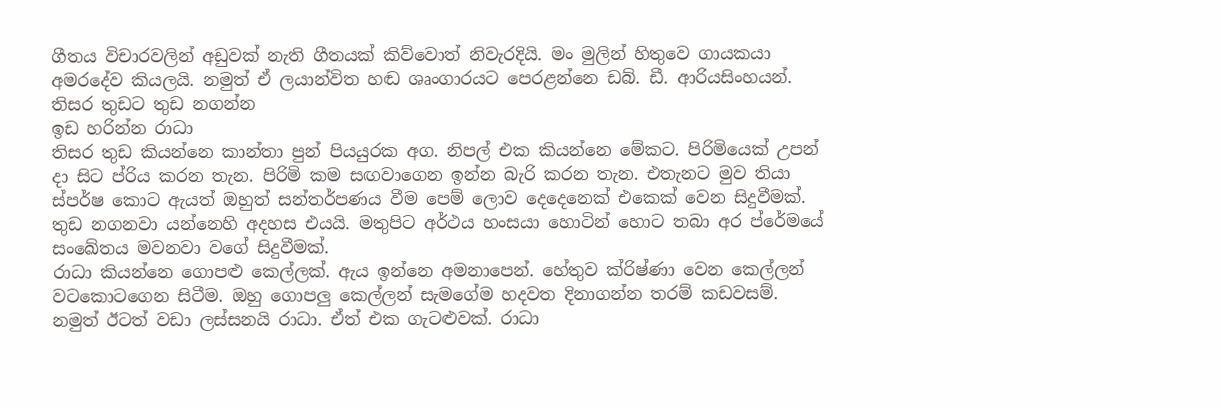ගීතය විචාරවලින් අඩුවක් නැති ගීතයක් කිව්වොත් නිවැරදියි. මං මුලින් හිතුවෙ ගායකයා අමරදේව කියලයි. නමුත් ඒ ලයාන්විත හඬ ශෘංගාරයට පෙරළන්නෙ ඩබ්. ඩී. ආරියසිංහයන්.
තිසර තුඩට තුඩ නගන්න
ඉඩ හරින්න රාධා
තිසර තුඩ කියන්නෙ කාන්තා පුන් පියයුරක අග. නිපල් එක කියන්නෙ මේකට. පිරිමියෙක් උපන් දා සිට ප්රිය කරන තැන. පිරිමි කම සඟවාගෙන ඉන්න බැරි කරන තැන. එතැනට මුව තියා ස්පර්ෂ කොට ඇයත් ඔහුත් සන්තර්පණය වීම පෙම් ලොව දෙදෙනෙක් එකෙක් වෙන සිදුවීමක්. තුඩ නගනවා යන්නෙහි අදහස එයයි. මතුපිට අර්ථය හංසයා හොටින් හොට තබා අර ප්රේමයේ සංඛේතය මවනවා වගේ සිදුවීමක්.
රාධා කියන්නෙ ගොපළු කෙල්ලක්. ඇය ඉන්නෙ අමනාපෙන්. හේතුව ක්රිෂ්ණා වෙන කෙල්ලන් වටකොටගෙන සිටීම. ඔහු ගොපලු කෙල්ලන් සැමගේම හදවත දිනාගන්න තරම් කඩවසම්. නමුත් ඊටත් වඩා ලස්සනයි රාධා. ඒත් එක ගැටළුවක්. රාධා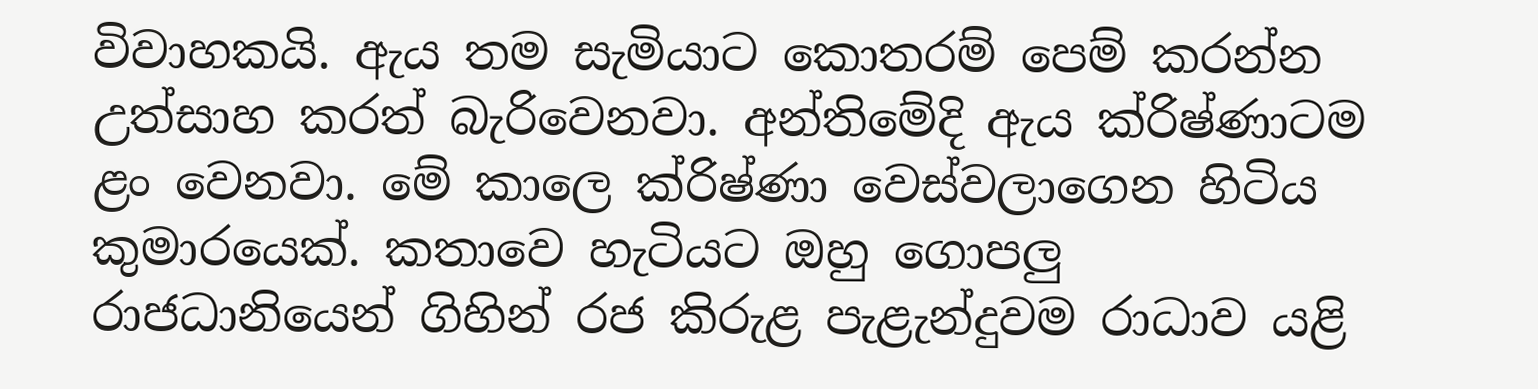විවාහකයි. ඇය තම සැමියාට කොතරම් පෙම් කරන්න උත්සාහ කරත් බැරිවෙනවා. අන්තිමේදි ඇය ක්රිෂ්ණාටම ළං වෙනවා. මේ කාලෙ ක්රිෂ්ණා වෙස්වලාගෙන හිටිය කුමාරයෙක්. කතාවෙ හැටියට ඔහු ගොපලු රාජධානියෙන් ගිහින් රජ කිරුළ පැළැන්දුවම රාධාව යළි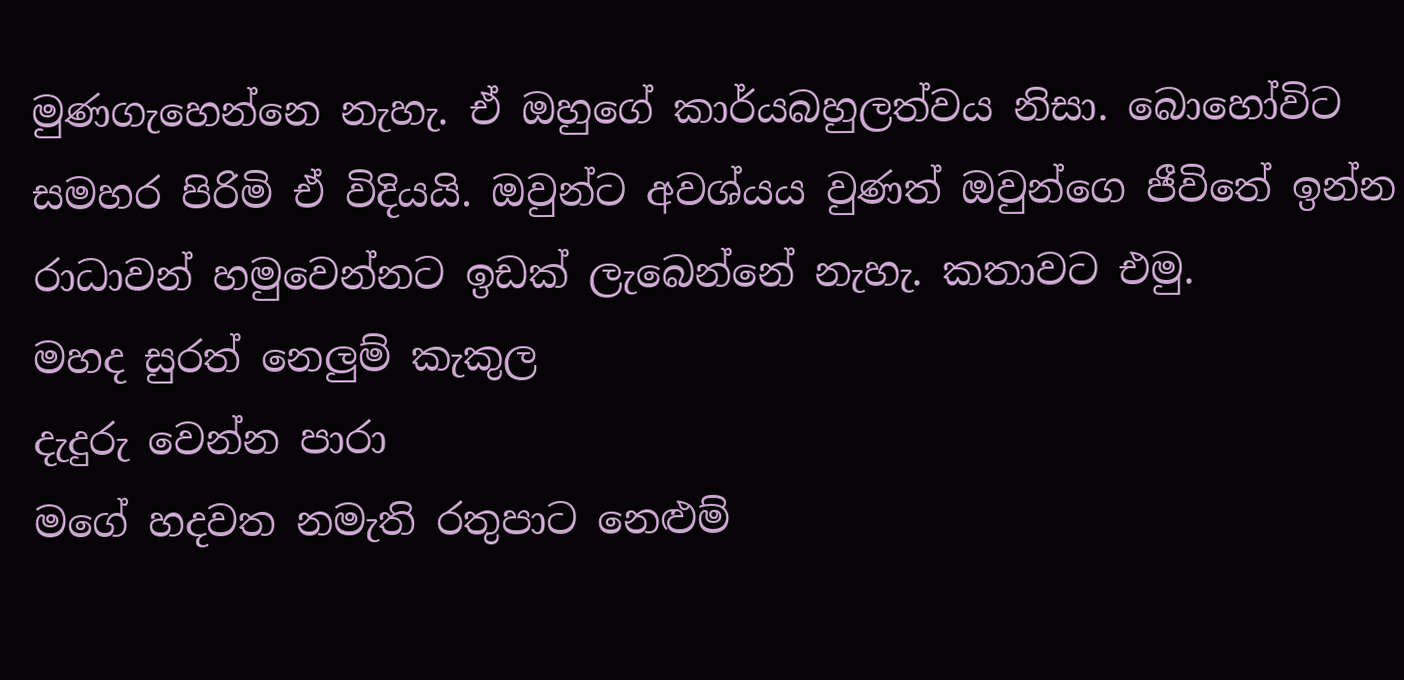මුණගැහෙන්නෙ නැහැ. ඒ ඔහුගේ කාර්යබහුලත්වය නිසා. බොහෝවිට සමහර පිරිමි ඒ විදියයි. ඔවුන්ට අවශ්යය වුණත් ඔවුන්ගෙ ජීවිතේ ඉන්න රාධාවන් හමුවෙන්නට ඉඩක් ලැබෙන්නේ නැහැ. කතාවට එමු.
මහද සුරත් නෙලුම් කැකුල
දැදුරු වෙන්න පාරා
මගේ හදවත නමැති රතුපාට නෙළුම්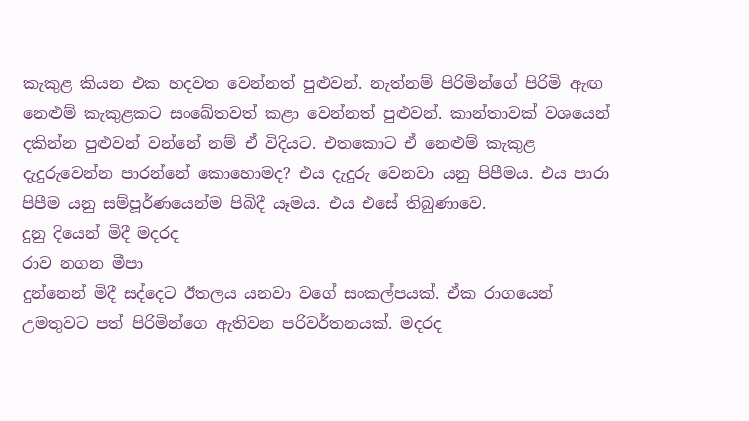කැකුළ කියන එක හදවත වෙන්නත් පුළුවන්. නැත්නම් පිරිමින්ගේ පිරිමි ඇඟ නෙළුම් කැකුළකට සංඛේතවත් කළා වෙන්නත් පුළුවන්. කාන්තාවක් වශයෙන් දකින්න පුළුවන් වන්නේ නම් ඒ විදියට. එතකොට ඒ නෙළුම් කැකුළ දැදුරුවෙන්න පාරන්නේ කොහොමද? එය දැදුරු වෙනවා යනු පිපීමය. එය පාරා පිපීම යනු සම්පූර්ණයෙන්ම පිබිදී යෑමය. එය එසේ තිබුණාවෙ.
දුනු දියෙන් මිදී මදරද
රාව නගන මීපා
දුන්නෙන් මිදී සද්දෙට ඊතලය යනවා වගේ සංකල්පයක්. ඒක රාගයෙන් උමතුවට පත් පිරිමින්ගෙ ඇතිවන පරිවර්තනයක්. මදරද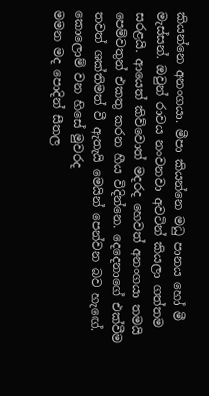කියන්නෙ අනංගයා. මීපා කියන්නෙ මධු පානය හෝ මී මැස්සන්. ඔවුන් රාවය නංවනවා අවටින් කියලා ගත්තම සරළයි. ආයෙත් කිව්වොත් මදරද හෙවත් අනංගයා තමයි පෙම්වතුන් එකතු කරන හීය විදින්නෙ. දෙදෙනාගේ එක්වීම තවත් ශක්තිමත් වී ඇතැයි මෙයින් පෙන්වන බව හැඟේ.
කොලොම් වන හිසේ මුවරද
මමන මද පොදින් සීතල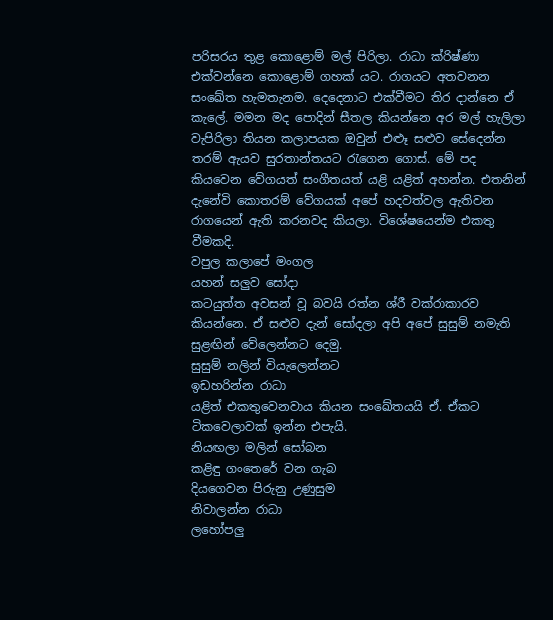පරිසරය තුළ කොළොම් මල් පිරිලා. රාධා ක්රිෂ්ණා එක්වන්නෙ කොළොම් ගහක් යට. රාගයට අතවනන සංඛේත හැමතැනම. දෙදෙනාට එක්වීමට තිර දාන්නෙ ඒ කැලේ. මමන මද පොදින් සීතල කියන්නෙ අර මල් හැලිලා වැපිරිලා තියන කලාපයක ඔවුන් එළූ සළුව සේදෙන්න තරම් ඇයව සුරතාන්තයට රැගෙන ගොස්. මේ පද කියවෙන වේගයත් සංගීතයත් යළි යළිත් අහන්න. එතනින් දැනේවි කොතරම් වේගයක් අපේ හදවත්වල ඇතිවන රාගයෙන් ඇති කරනවද කියලා. විශේෂයෙන්ම එකතු වීමකදි.
වපුල කලාපේ මංගල
යහන් සලුව සෝදා
කටයුත්ත අවසන් වූ බවයි රත්න ශ්රී වක්රාකාරව කියන්නෙ. ඒ සළුව දැන් සෝදලා අපි අපේ සුසුම් නමැති සුළඟින් වේලෙන්නට දෙමු.
සුසුම් නලින් වියැලෙන්නට
ඉඩහරින්න රාධා
යළිත් එකතුවෙනවාය කියන සංඛේතයයි ඒ. ඒකට ටිකවෙලාවක් ඉන්න එපැයි.
නියඟලා මලින් සෝබන
කළිඳු ගංතෙරේ වන ගැබ
දියගෙවන පිරුනු උණුසුම
නිවාලන්න රාධා
ලහෝපලු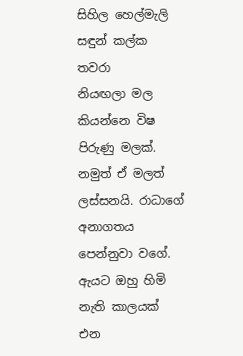සිහිල හෙල්මැලි
සඳුන් කල්ක තවරා
නියඟලා මල කියන්නෙ විෂ පිරුණු මලක්. නමුත් ඒ මලත් ලස්සනයි. රාධාගේ අනාගතය පෙන්නුවා වගේ. ඇයට ඔහු හිමි නැති කාලයක් එන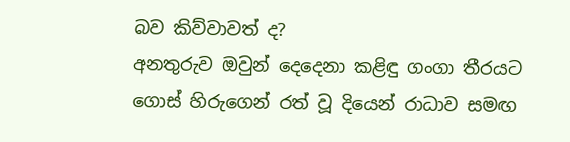බව කිව්වාවත් ද?
අනතුරුව ඔවුන් දෙදෙනා කළිඳු ගංගා තීරයට ගොස් හිරුගෙන් රත් වූ දියෙන් රාධාව සමඟ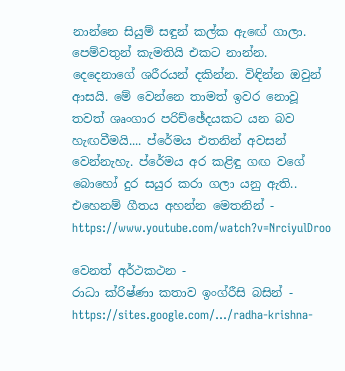නාන්නෙ සියුම් සඳුන් කල්ක ඇඟේ ගාලා. පෙම්වතුන් කැමතියි එකට නාන්න. දෙදෙනාගේ ශරීරයන් දකින්න. විඳින්න ඔවුන් ආසයි. මේ වෙන්නෙ තාමත් ඉවර නොවූ තවත් ශෘංගාර පරිච්ඡේදයකට යන බව හැඟවීමයි.... ප්රේමය එතනින් අවසන් වෙන්නැහැ. ප්රේමය අර කළිඳු ගඟ වගේ බොහෝ දුර සයුර කරා ගලා යනු ඇති..
එහෙනම් ගීතය අහන්න මෙතනින් - https://www.youtube.com/watch?v=NrciyulDroo

වෙනත් අර්ථකථන -
රාධා ක්රිෂ්ණා කතාව ඉංග්රීසි බසින් - https://sites.google.com/.../radha-krishna-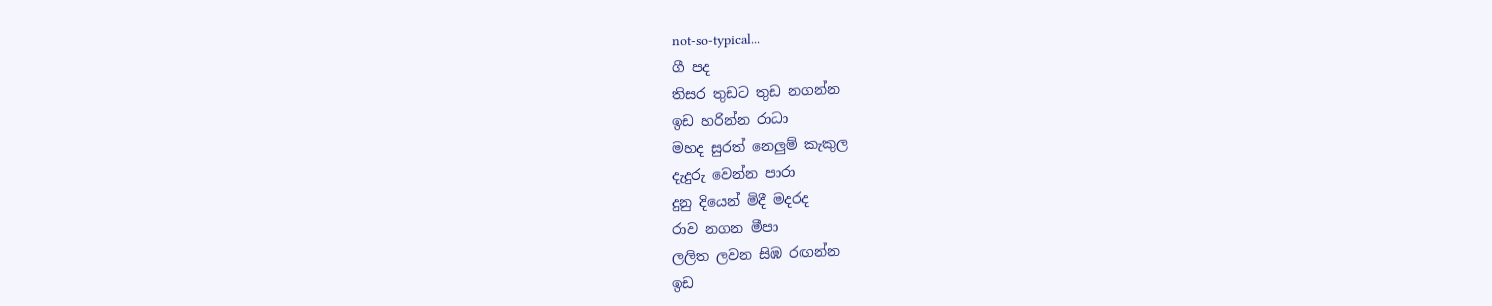not-so-typical...
ගී පද
තිසර තුඩට තුඩ නගන්න
ඉඩ හරින්න රාධා
මහද සුරත් නෙලුම් කැකුල
දැදුරු වෙන්න පාරා
දුනු දියෙන් මිදී මදරද
රාව නගන මීපා
ලලිත ලවන සිඹ රඟන්න
ඉඩ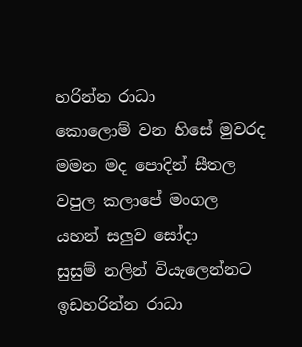හරින්න රාධා
කොලොම් වන හිසේ මුවරද
මමන මද පොදින් සීතල
වපුල කලාපේ මංගල
යහන් සලුව සෝදා
සුසුම් නලින් වියැලෙන්නට
ඉඩහරින්න රාධා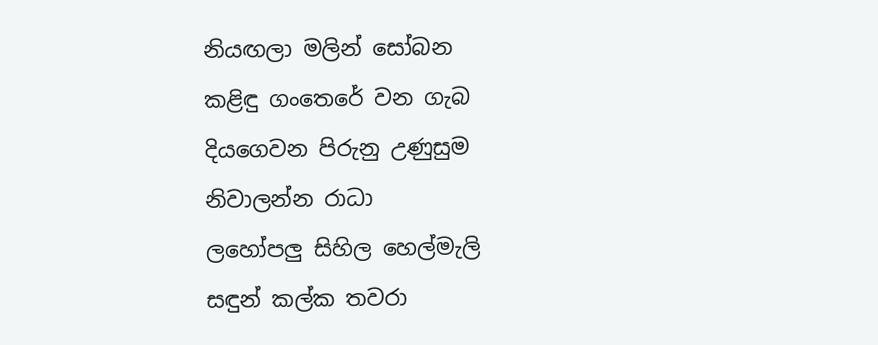නියඟලා මලින් සෝබන
කළිඳු ගංතෙරේ වන ගැබ
දියගෙවන පිරුනු උණුසුම
නිවාලන්න රාධා
ලහෝපලු සිහිල හෙල්මැලි
සඳුන් කල්ක තවරා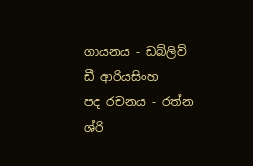ගායනය - ඩබ්ලිව් ඩී ආරියසිංහ
පද රචනය - රත්න ශ්රි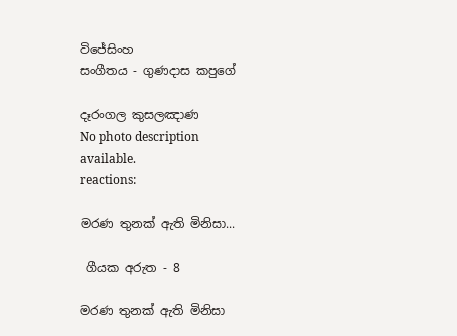විජේසිංහ
සංගීතය - ගුණදාස කපුගේ

දෑරංගල කුසලඤාණ
No photo description available.
reactions:

මරණ තුනක් ඇති මිනිසා...

 ගීයක අරුත - 8

මරණ තුනක් ඇති මිනිසා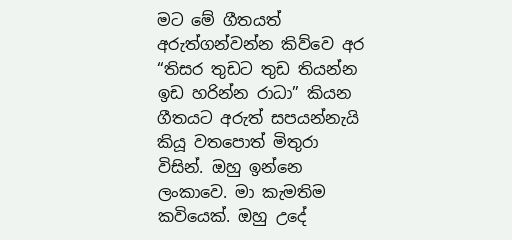මට මේ ගීතයත් අරුත්ගන්වන්න කිව්වෙ අර “තිසර තුඩට තුඩ තියන්න ඉඩ හරින්න රාධා” කියන ගීතයට අරුත් සපයන්නැයි කියූ වතපොත් මිතුරා විසින්. ඔහු ඉන්නෙ ලංකාවෙ. මා කැමතිම කවියෙක්. ඔහු උදේ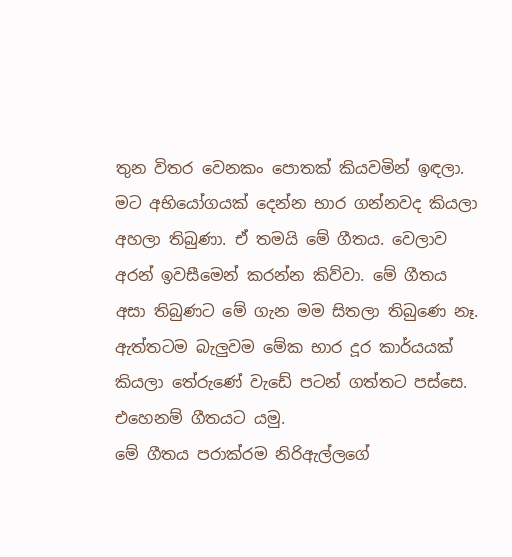තුන විතර වෙනකං පොතක් කියවමින් ඉඳලා. මට අභියෝගයක් දෙන්න භාර ගන්නවද කියලා අහලා තිබුණා. ඒ තමයි මේ ගීතය. වෙලාව අරන් ඉවසීමෙන් කරන්න කිව්වා. මේ ගීතය අසා තිබුණට මේ ගැන මම සිතලා තිබුණෙ නෑ. ඇත්තටම බැලුවම මේක භාර දූර කාර්යයක් කියලා තේරුණේ වැඩේ පටන් ගත්තට පස්සෙ.
එහෙනම් ගීතයට යමු.
මේ ගීතය පරාක්රම නිරිඇල්ලගේ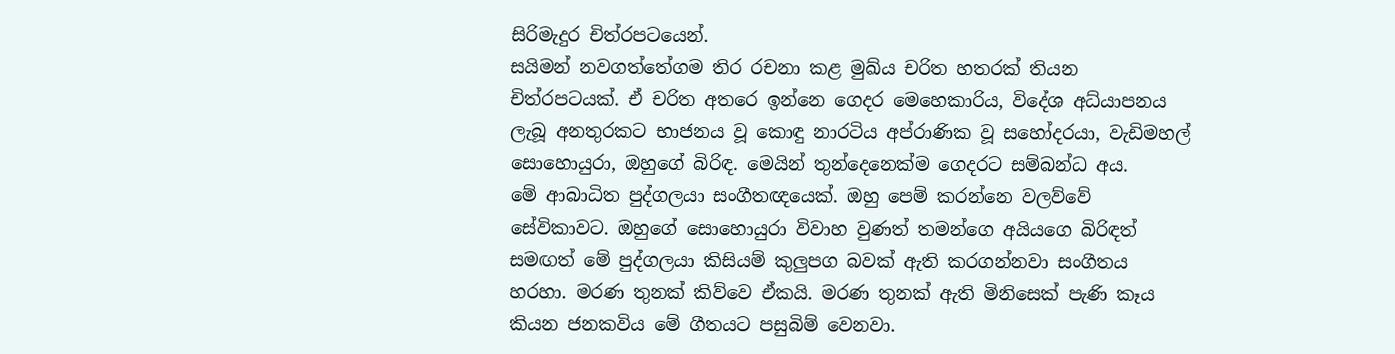සිරිමැදුර චිත්රපටයෙන්.
සයිමන් නවගත්තේගම තිර රචනා කළ මුඛ්ය චරිත හතරක් තියන චිත්රපටයක්. ඒ චරිත අතරෙ ඉන්නෙ ගෙදර මෙහෙකාරිය, විදේශ අධ්යාපනය ලැබූ අනතුරකට භාජනය වූ කොඳු නාරටිය අප්රාණික වූ සහෝදරයා, වැඩිමහල් සොහොයුරා, ඔහුගේ බිරිඳ. මෙයින් තුන්දෙනෙක්ම ගෙදරට සම්බන්ධ අය.
මේ ආබාධිත පුද්ගලයා සංගීතඥයෙක්. ඔහු පෙම් කරන්නෙ වලව්වේ සේවිකාවට. ඔහුගේ සොහොයුරා විවාහ වුණත් තමන්ගෙ අයියගෙ බිරිඳත් සමඟත් මේ පුද්ගලයා කිසියම් කුලුපග බවක් ඇති කරගන්නවා සංගීතය හරහා. මරණ තුනක් කිව්වෙ ඒකයි. මරණ තුනක් ඇති මිනිසෙක් පැණි කෑය කියන ජනකවිය මේ ගීතයට පසුබිම් වෙනවා.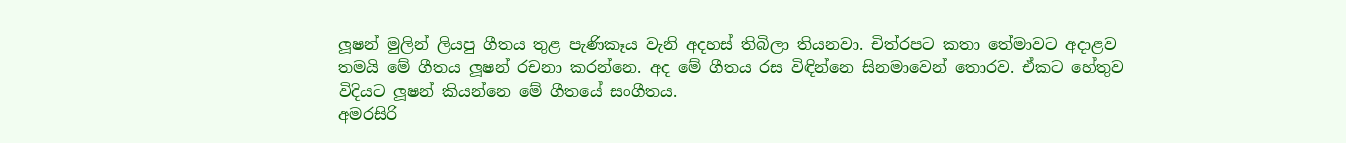ලූෂන් මුලින් ලියපු ගීතය තුළ පැණිකෑය වැනි අදහස් තිබිලා තියනවා. චිත්රපට කතා තේමාවට අදාළව තමයි මේ ගීතය ලූෂන් රචනා කරන්නෙ. අද මේ ගීතය රස විඳින්නෙ සිනමාවෙන් තොරව. ඒකට හේතුව විදියට ලූෂන් කියන්නෙ මේ ගීතයේ සංගීතය.
අමරසිරි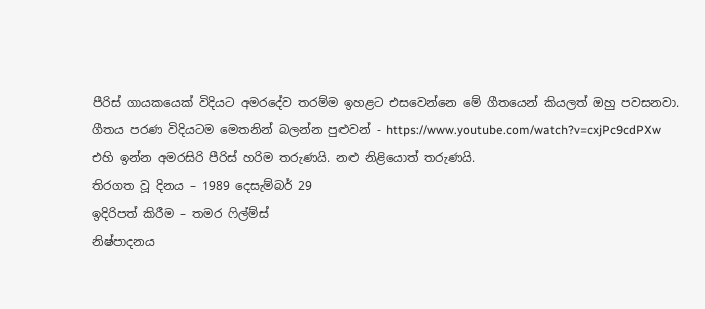පීරිස් ගායකයෙක් විදියට අමරදේව තරම්ම ඉහළට එසවෙන්නෙ මේ ගීතයෙන් කියලත් ඔහු පවසනවා.
ගීතය පරණ විදියටම මෙතනින් බලන්න පුළුවන් - https://www.youtube.com/watch?v=cxjPc9cdPXw
එහි ඉන්න අමරසිරි පීරිස් හරිම තරුණයි. නළු නිළියොත් තරුණයි.
තිරගත වූ දිනය – 1989 දෙසැම්බර් 29
ඉදිරිපත් කිරීම – තමර ෆිල්ම්ස්
නිෂ්පාදනය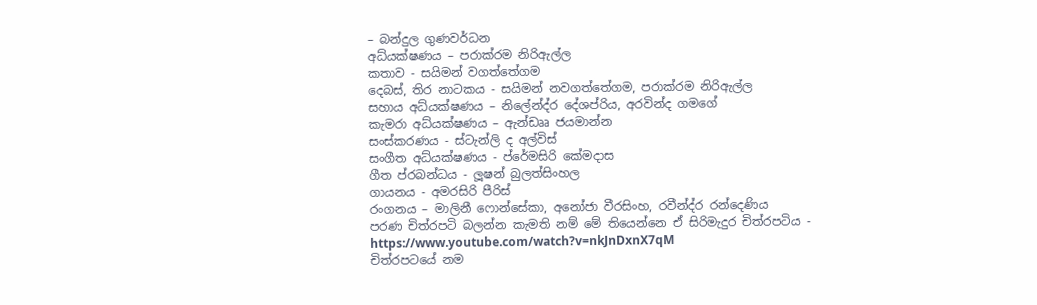– බන්දුල ගුණවර්ධන
අධ්යක්ෂණය – පරාක්රම නිරිඇල්ල
කතාව - සයිමන් වගත්තේගම
දෙබස්, තිර නාටකය - සයිමන් නවගත්තේගම, පරාක්රම නිරිඇල්ල
සහාය අධ්යක්ෂණය – නිලේන්ද්ර දේශප්රිය, අරවින්ද ගමගේ
කැමරා අධ්යක්ෂණය – ඇන්ඩෲ ජයමාන්න
සංස්කරණය - ස්ටැන්ලි ද අල්විස්
සංගීත අධ්යක්ෂණය - ප්රේමසිරි කේමදාස
ගීත ප්රබන්ධය - ලූෂන් බුලත්සිංහල
ගායනය - අමරසිරි පීරිස්
රංගනය – මාලිනී ෆොන්සේකා, අනෝජා වීරසිංහ, රවීන්ද්ර රන්දෙණිය
පරණ චිත්රපටි බලන්න කැමති නම් මේ තියෙන්නෙ ඒ සිරිමැදුර චිත්රපටිය - https://www.youtube.com/watch?v=nkJnDxnX7qM
චිත්රපටයේ නම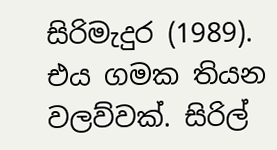සිරිමැදුර (1989). එය ගමක තියන වලව්වක්. සිරිල්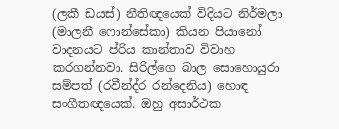(ලකී ඩයස්) නීතිඥයෙක් විදියට නිර්මලා (මාලනී ෆොන්සේකා) කියන පියානෝ වාදනයට ප්රිය කාන්තාව විවාහ කරගන්නවා. සිරිල්ගෙ බාල සොහොයුරා සම්පත් (රවීන්ද්ර රන්දෙනිය) හොඳ සංගීතඥයෙක්. ඔහු අසාර්ථක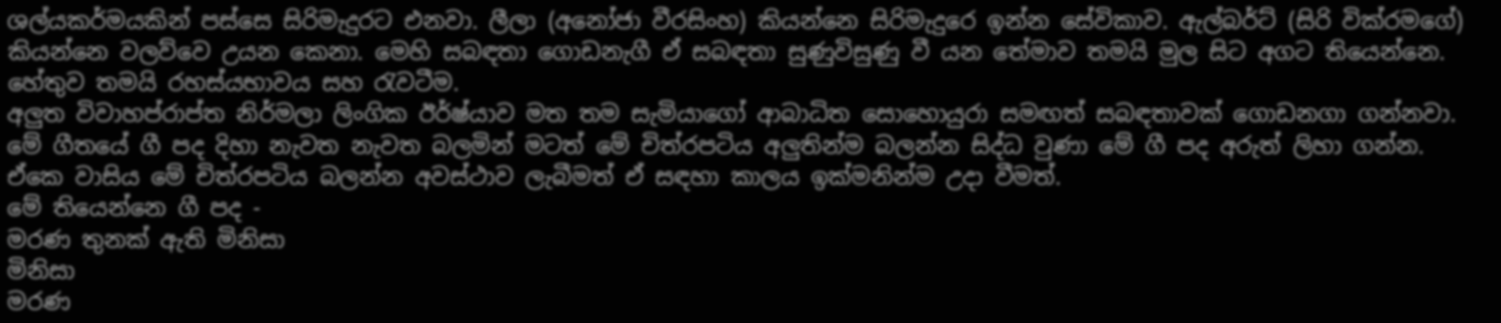ශල්යකර්මයකින් පස්සෙ සිරිමැදුරට එනවා. ලීලා (අනෝජා වීරසිංහ) කියන්නෙ සිරිමැදුරෙ ඉන්න සේවිකාව. ඇල්බර්ට් (සිරි වික්රමගේ) කියන්නෙ වලව්වෙ උයන කෙනා. මෙහි සබඳතා ගොඩනැගී ඒ සබඳතා සුණුවිසුණු වී යන තේමාව තමයි මුල සිට අගට තියෙන්නෙ. හේතුව තමයි රහස්යභාවය සහ රැවටීම.
අලුත විවාහප්රාප්ත නිර්මලා ලිංගික ඊර්ෂ්යාව මත තම සැමියාගෝ ආබාධිත සොහොයුරා සමඟත් සබඳතාවක් ගොඩනගා ගන්නවා.
මේ ගීතයේ ගී පද දිහා නැවත නැවත බලමින් මටත් මේ චිත්රපටිය අලුතින්ම බලන්න සිද්ධ වුණා මේ ගී පද අරුත් ලිහා ගන්න. ඒකෙ වාසිය මේ චිත්රපටිය බලන්න අවස්ථාව ලැබීමත් ඒ සඳහා කාලය ඉක්මනින්ම උදා වීමත්.
මේ තියෙන්නෙ ගී පද -
මරණ තුනක් ඇති මිනිසා
මිනිසා
මරණ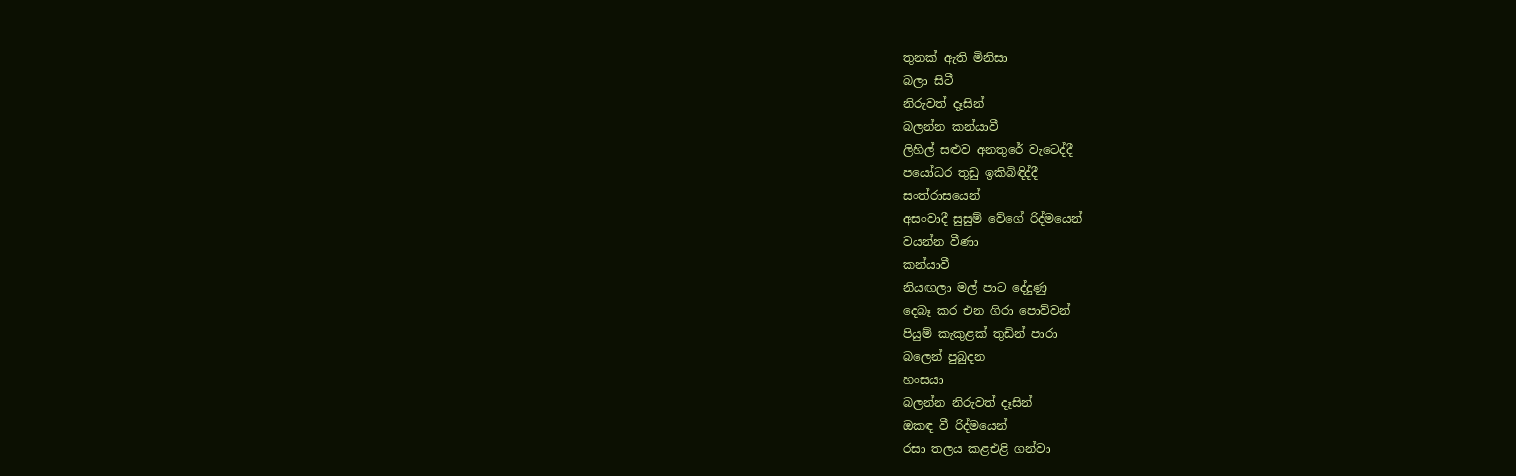තුනක් ඇති මිනිසා
බලා සිටී
නිරුවත් දෑසින්
බලන්න කන්යාවී
ලිහිල් සළුව අනතුරේ වැටෙද්දී
පයෝධර තුඩු ඉකිබිඳිද්දී
සංත්රාසයෙන්
අසංවාදී සුසුම් වේගේ රිද්මයෙන්
වයන්න වීණා
කන්යාවී
නියඟලා මල් පාට දේදුණු
දෙබෑ කර එන ගිරා පොව්වන්
පියුම් කැකුළක් තුඩින් පාරා
බලෙන් පුබුදන
හංසයා
බලන්න නිරුවත් දෑසින්
ඔකඳ වී රිද්මයෙන්
රසා තලය කළඑළි ගන්වා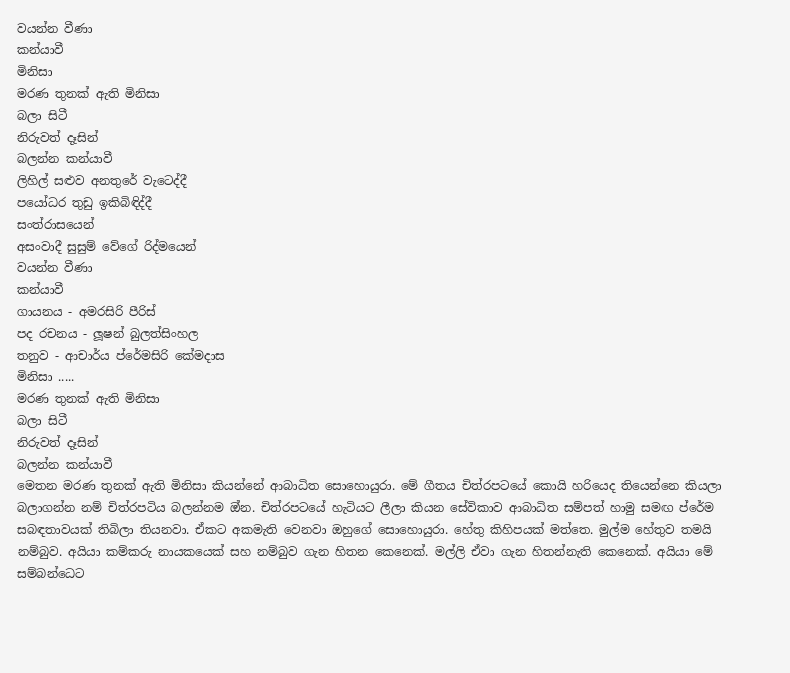වයන්න වීණා
කන්යාවී
මිනිසා
මරණ තුනක් ඇති මිනිසා
බලා සිටී
නිරුවත් දෑසින්
බලන්න කන්යාවී
ලිහිල් සළුව අනතුරේ වැටෙද්දී
පයෝධර තුඩු ඉකිබිඳිද්දී
සංත්රාසයෙන්
අසංවාදී සුසුම් වේගේ රිද්මයෙන්
වයන්න වීණා
කන්යාවී
ගායනය - අමරසිරි පීරිස්
පද රචනය - ලූෂන් බුලත්සිංහල
තනුව - ආචාර්ය ප්රේමසිරි කේමදාස
මිනිසා .....
මරණ තුනක් ඇති මිනිසා
බලා සිටී
නිරුවත් දෑසින්
බලන්න කන්යාවී
මෙතන මරණ තුනක් ඇති මිනිසා කියන්නේ ආබාධිත සොහොයුරා. මේ ගීතය චිත්රපටයේ කොයි හරියෙද තියෙන්නෙ කියලා බලාගන්න නම් චිත්රපටිය බලන්නම ඔ්න. චිත්රපටයේ හැටියට ලීලා කියන සේවිකාව ආබාධිත සම්පත් හාමු සමඟ ප්රේම සබඳතාවයක් තිබිලා තියනවා. ඒකට අකමැති වෙනවා ඔහුගේ සොහොයුරා. හේතු කිහිපයක් මත්තෙ. මුල්ම හේතුව තමයි නම්බුව. අයියා කම්කරු නායකයෙක් සහ නම්බුව ගැන හිතන කෙනෙක්. මල්ලි ඒවා ගැන හිතන්නැති කෙනෙක්. අයියා මේ සම්බන්ධෙට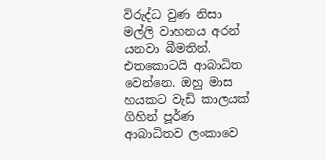විරුද්ධ වුණ නිසා මල්ලි වාහනය අරන් යනවා බීමතින්. එතකොටයි ආබාධිත වෙන්නෙ. ඔහු මාස හයකට වැඩි කාලයක් ගිහින් පූර්ණ ආබාධිතව ලංකාවෙ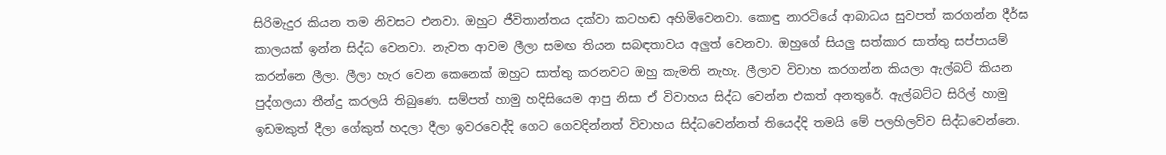සිරිමැදුර කියන තම නිවසට එනවා. ඔහුට ජීවිතාන්තය දක්වා කටහඬ අහිමිවෙනවා. කොඳු නාරටියේ ආබාධය සුවපත් කරගන්න දීර්ඝ කාලයක් ඉන්න සිද්ධ වෙනවා. නැවත ආවම ලීලා සමඟ තියන සබඳතාවය අලුත් වෙනවා. ඔහුගේ සියලු සත්කාර සාත්තු සප්පායම් කරන්නෙ ලීලා. ලීලා හැර වෙන කෙනෙක් ඔහුට සාත්තු කරනවට ඔහු කැමති නැහැ. ලීලාව විවාහ කරගන්න කියලා ඇල්බට් කියන පුද්ගලයා තීන්දු කරලයි තිබුණෙ. සම්පත් හාමු හදිසියෙම ආපු නිසා ඒ විවාහය සිද්ධ වෙන්න එකත් අනතුරේ. ඇල්බට්ට සිරිල් හාමු ඉඩමකුත් දීලා ගේකුත් හදලා දීලා ඉවරවෙද්දි ගෙට ගෙවදින්නත් විවාහය සිද්ධවෙන්නත් තියෙද්දි තමයි මේ පලහිලව්ව සිද්ධවෙන්නෙ.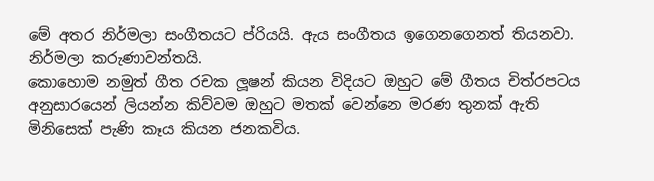මේ අතර නිර්මලා සංගීතයට ප්රියයි. ඇය සංගීතය ඉගෙනගෙනත් තියනවා. නිර්මලා කරුණාවන්තයි.
කොහොම නමුත් ගීත රචක ලූෂන් කියන විදියට ඔහුට මේ ගීතය චිත්රපටය අනුසාරයෙන් ලියන්න කිව්වම ඔහුට මතක් වෙන්නෙ මරණ තුනක් ඇති මිනිසෙක් පැණි කෑය කියන ජනකවිය.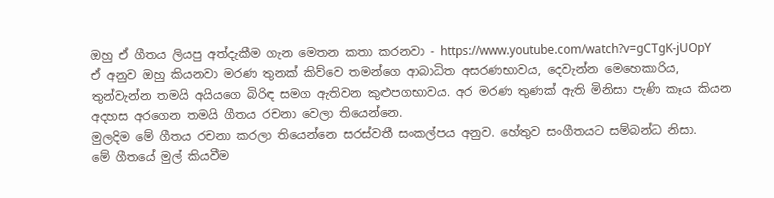ඔහු ඒ ගීතය ලියපු අත්දැකීම ගැන මෙතන කතා කරනවා - https://www.youtube.com/watch?v=gCTgK-jUOpY
ඒ අනුව ඔහු කියනවා මරණ තුනක් කිව්වෙ තමන්ගෙ ආබාධිත අසරණභාවය, දෙවැන්න මෙහෙකාරිය, තුන්වැන්න තමයි අයියගෙ බිරිඳ සමග ඇතිවන කුළුපගභාවය. අර මරණ තුණක් ඇති මිනිසා පැණි කෑය කියන අදහස අරගෙන තමයි ගීතය රචනා වෙලා තියෙන්නෙ.
මුලදිම මේ ගීතය රචනා කරලා තියෙන්නෙ සරස්වතී සංකල්පය අනුව. හේතුව සංගීතයට සම්බන්ධ නිසා.
මේ ගීතයේ මුල් කියවීම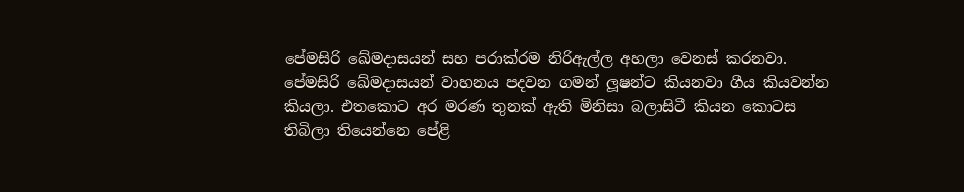පේමසිරි ඛේමදාසයන් සහ පරාක්රම නිරිඇල්ල අහලා වෙනස් කරනවා.
පේමසිරි ඛේමදාසයන් වාහනය පදවන ගමන් ලූෂන්ට කියනවා ගීය කියවන්න කියලා. එතකොට අර මරණ තුනක් ඇති මිනිසා බලාසිටී කියන කොටස තිබිලා තියෙන්නෙ පේළි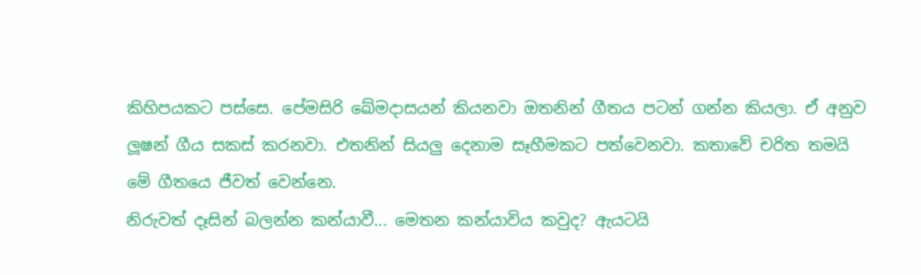කිහිපයකට පස්සෙ. පේමසිරි ඛේමදාසයන් කියනවා ඔතනින් ගීතය පටන් ගන්න කියලා. ඒ අනුව ලූෂන් ගීය සකස් කරනවා. එතනින් සියලු දෙනාම සෑහීමකට පත්වෙනවා. කතාවේ චරිත තමයි මේ ගීතයෙ ජීවත් වෙන්නෙ.
නිරුවත් දෑසින් බලන්න කන්යාවී... මෙතන කන්යාවිය කවුද? ඇයටයි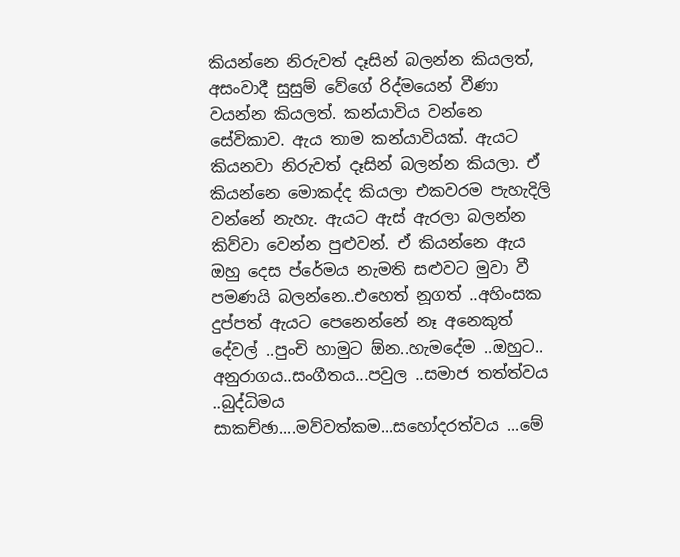කියන්නෙ නිරුවත් දෑසින් බලන්න කියලත්, අසංවාදී සුසුම් වේගේ රිද්මයෙන් වීණා වයන්න කියලත්. කන්යාවිය වන්නෙ සේවිකාව. ඇය තාම කන්යාවියක්. ඇයට කියනවා නිරුවත් දෑසින් බලන්න කියලා. ඒ කියන්නෙ මොකද්ද කියලා එකවරම පැහැදිලි වන්නේ නැහැ. ඇයට ඇස් ඇරලා බලන්න කිව්වා වෙන්න පුළුවන්. ඒ කියන්නෙ ඇය ඔහු දෙස ප්රේමය නැමති සළුවට මුවා වී පමණයි බලන්නෙ..එහෙත් නූගත් ..අහිංසක දුප්පත් ඇයට පෙනෙන්නේ නෑ අනෙකුත් දේවල් ..පුංචි හාමුට ඕන..හැමදේම ..ඔහුට..
අනුරාගය..සංගීතය...පවුල ..සමාජ තත්ත්වය ..බුද්ධිමය සාකච්ඡා....මව්වත්කම...සහෝදරත්වය ...මේ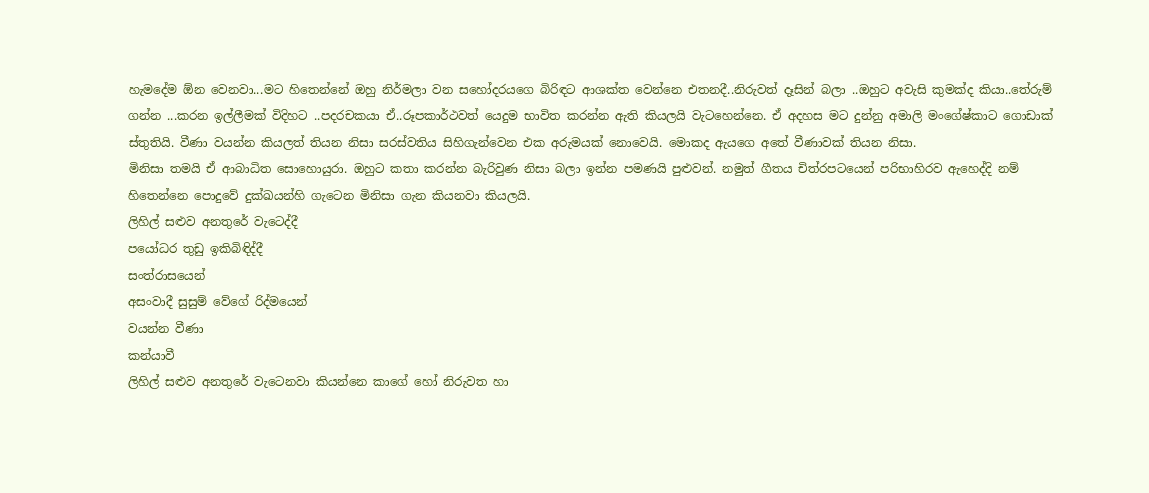හැමදේම ඕන වෙනවා...මට හිතෙන්නේ ඔහු නිර්මලා වන සහෝදරයගෙ බිරිඳට ආශක්ත වෙන්නෙ එතනදී..නිරුවත් දෑසින් බලා ..ඔහුට අවැසි කුමක්ද කියා..තේරුම් ගන්න ...කරන ඉල්ලීමක් විදිහට ..පදරචකයා ඒ..රූපකාර්ථවත් යෙදුම භාවිත කරන්න ඇති කියලයි වැටහෙන්නෙ. ඒ අදහස මට දුන්නු අමාලි මංගේෂ්කාට ගොඩාක් ස්තුතියි. වීණා වයන්න කියලත් තියන නිසා සරස්වතිය සිහිගැන්වෙන එක අරුමයක් නොවෙයි. මොකද ඇයගෙ අතේ වීණාවක් තියන නිසා.
මිනිසා තමයි ඒ ආබාධිත සොහොයුරා. ඔහුට කතා කරන්න බැරිවුණ නිසා බලා ඉන්න පමණයි පුළුවන්. නමුත් ගීතය චිත්රපටයෙන් පරිභාහිරව ඇහෙද්දි නම් හිතෙන්නෙ පොදුවේ දුක්ඛයන්හි ගැටෙන මිනිසා ගැන කියනවා කියලයි.
ලිහිල් සළුව අනතුරේ වැටෙද්දී
පයෝධර තුඩු ඉකිබිඳිද්දී
සංත්රාසයෙන්
අසංවාදී සුසුම් වේගේ රිද්මයෙන්
වයන්න වීණා
කන්යාවී
ලිහිල් සළුව අනතුරේ වැටෙනවා කියන්නෙ කාගේ හෝ නිරුවත හා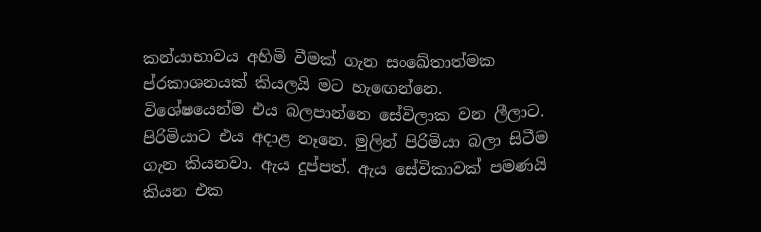කන්යාභාවය අහිමි වීමක් ගැන සංඛේතාත්මක ප්රකාශනයක් කියලයි මට හැඟෙන්නෙ. විශේෂයෙන්ම එය බලපාන්නෙ සේවිලාක වන ලීලාට. පිරිමියාට එය අදාළ නෑනෙ. මුලින් පිරිමියා බලා සිටීම ගැන කියනවා. ඇය දුප්පත්. ඇය සේවිකාවක් පමණයි කියන එක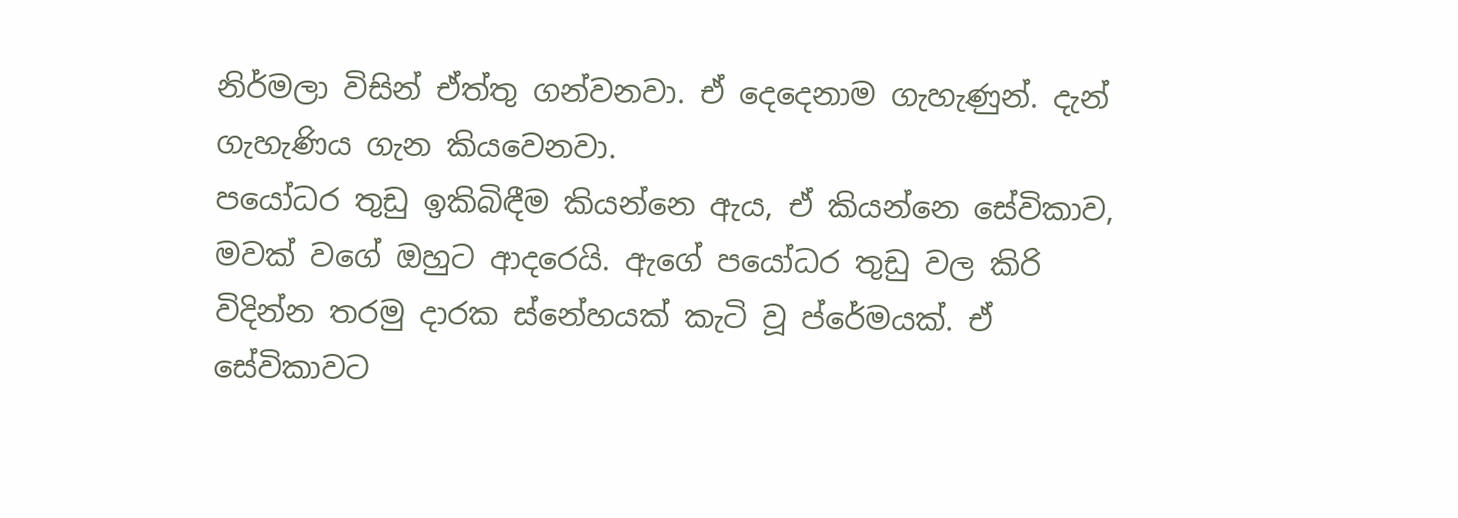නිර්මලා විසින් ඒත්තු ගන්වනවා. ඒ දෙදෙනාම ගැහැණුන්. දැන් ගැහැණිය ගැන කියවෙනවා.
පයෝධර තුඩු ඉකිබිඳීම කියන්නෙ ඇය, ඒ කියන්නෙ සේවිකාව, මවක් වගේ ඔහුට ආදරෙයි. ඇගේ පයෝධර තුඩු වල කිරි විදින්න තරමු දාරක ස්නේහයක් කැටි වූ ප්රේමයක්. ඒ සේවිකාවට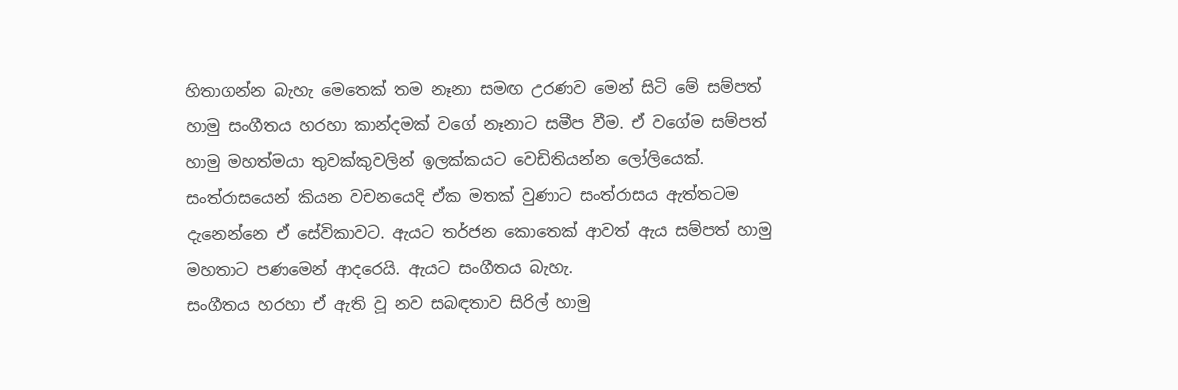හිතාගන්න බැහැ මෙතෙක් තම නෑනා සමඟ උරණව මෙන් සිටි මේ සම්පත් හාමු සංගීතය හරහා කාන්දමක් වගේ නෑනාට සමීප වීම. ඒ වගේම සම්පත් හාමු මහත්මයා තුවක්කුවලින් ඉලක්කයට වෙඩිතියන්න ලෝලියෙක්. සංත්රාසයෙන් කියන වචනයෙදි ඒක මතක් වුණාට සංත්රාසය ඇත්තටම දැනෙන්නෙ ඒ සේවිකාවට. ඇයට තර්ජන කොතෙක් ආවත් ඇය සම්පත් හාමු මහතාට පණමෙන් ආදරෙයි. ඇයට සංගීතය බැහැ.
සංගීතය හරහා ඒ ඇති වූ නව සබඳතාව සිරිල් හාමු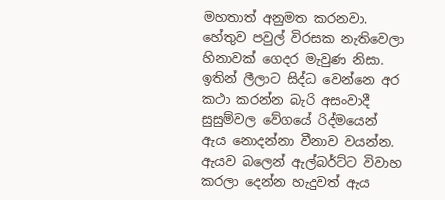මහතාත් අනුමත කරනවා. හේතුව පවුල් විරසක නැතිවෙලා හිනාවක් ගෙදර මැවුණ නිසා. ඉතින් ලීලාට සිද්ධ වෙන්නෙ අර කථා කරන්න බැරි අසංවාදී සුසුම්වල වේගයේ රිද්මයෙන් ඇය නොදන්නා වීනාව වයන්න. ඇයව බලෙන් ඇල්බර්ට්ට විවාහ කරලා දෙන්න හැදුවත් ඇය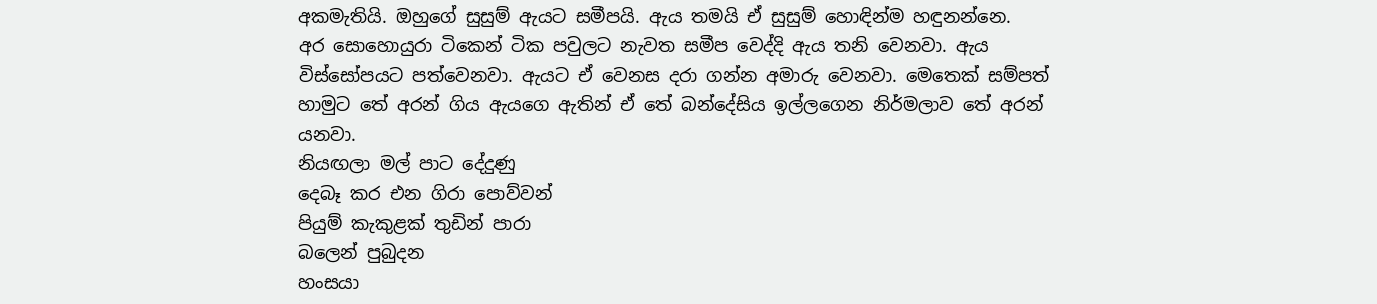අකමැතියි. ඔහුගේ සුසුම් ඇයට සමීපයි. ඇය තමයි ඒ සුසුම් හොඳින්ම හඳුනන්නෙ.
අර සොහොයුරා ටිකෙන් ටික පවුලට නැවත සමීප වෙද්දි ඇය තනි වෙනවා. ඇය විස්සෝපයට පත්වෙනවා. ඇයට ඒ වෙනස දරා ගන්න අමාරු වෙනවා. මෙතෙක් සම්පත් හාමුට තේ අරන් ගිය ඇයගෙ ඇතින් ඒ තේ බන්දේසිය ඉල්ලගෙන නිර්මලාව තේ අරන් යනවා.
නියඟලා මල් පාට දේදුණු
දෙබෑ කර එන ගිරා පොව්වන්
පියුම් කැකුළක් තුඩින් පාරා
බලෙන් පුබුදන
හංසයා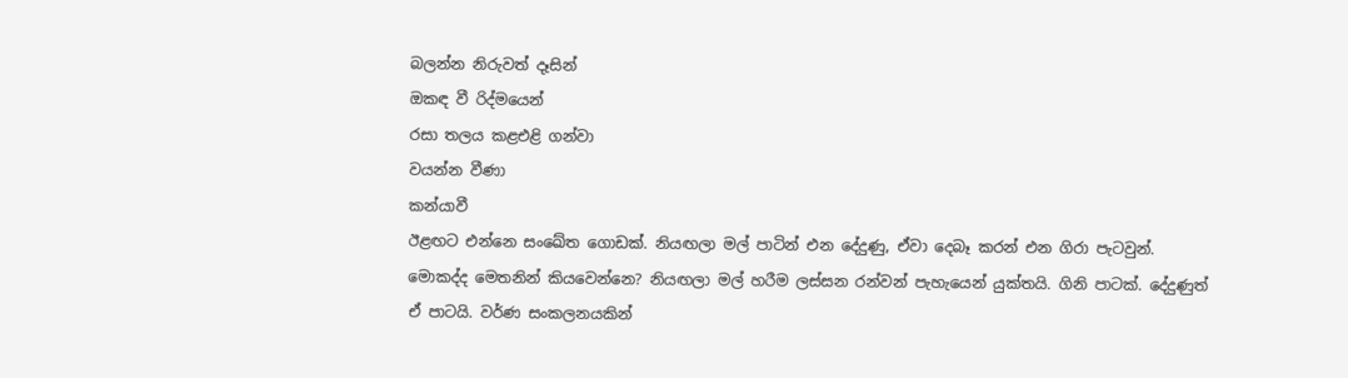බලන්න නිරුවත් දෑසින්
ඔකඳ වී රිද්මයෙන්
රසා තලය කළඑළි ගන්වා
වයන්න වීණා
කන්යාවී
ඊළඟට එන්නෙ සංඛේත ගොඩක්. නියඟලා මල් පාටින් එන දේදුණු, ඒවා දෙබෑ කරන් එන ගිරා පැටවුන්. මොකද්ද මෙතනින් කියවෙන්නෙ? නියඟලා මල් හරීම ලස්සන රන්වන් පැහැයෙන් යුක්තයි. ගිනි පාටක්. දේදුණුත් ඒ පාටයි. වර්ණ සංකලනයකින්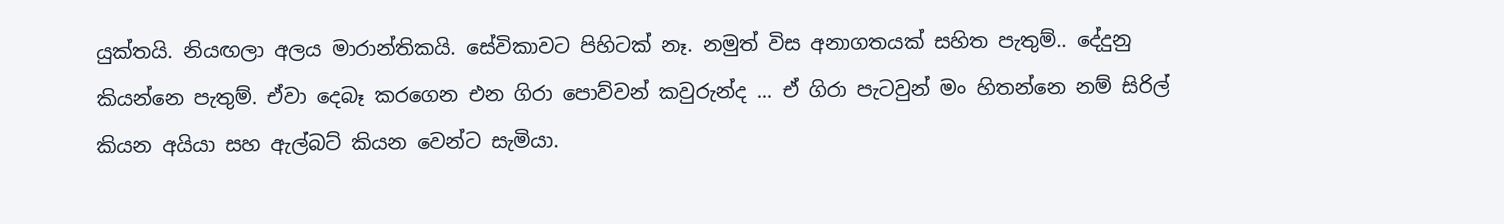යුක්තයි. නියඟලා අලය මාරාන්තිකයි. සේවිකාවට පිහිටක් නෑ. නමුත් විස අනාගතයක් සහිත පැතුම්.. දේදුනු කියන්නෙ පැතුම්. ඒවා දෙබෑ කරගෙන එන ගිරා පොව්වන් කවුරුන්ද ... ඒ ගිරා පැටවුන් මං හිතන්නෙ නම් සිරිල් කියන අයියා සහ ඇල්බට් කියන වෙන්ට සැමියා.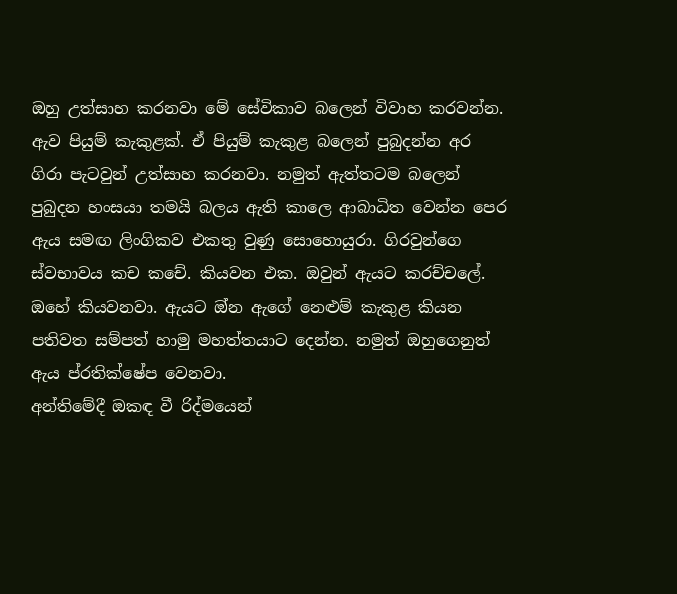ඔහු උත්සාහ කරනවා මේ සේවිකාව බලෙන් විවාහ කරවන්න. ඇව පියුම් කැකුළක්. ඒ පියුම් කැකුළ බලෙන් පුබුදන්න අර ගිරා පැටවුන් උත්සාහ කරනවා. නමුත් ඇත්තටම බලෙන් පුබුදන හංසයා තමයි බලය ඇති කාලෙ ආබාධිත වෙන්න පෙර ඇය සමඟ ලිංගිකව එකතු වුණු සොහොයුරා. ගිරවුන්ගෙ ස්වභාවය කච කචේ. කියවන එක. ඔවුන් ඇයට කරච්චලේ. ඔහේ කියවනවා. ඇයට ඔ්න ඇගේ නෙළුම් කැකුළ කියන පතිවත සම්පත් හාමු මහත්තයාට දෙන්න. නමුත් ඔහුගෙනුත් ඇය ප්රතික්ෂේප වෙනවා.
අන්තිමේදී ඔකඳ වී රිද්මයෙන්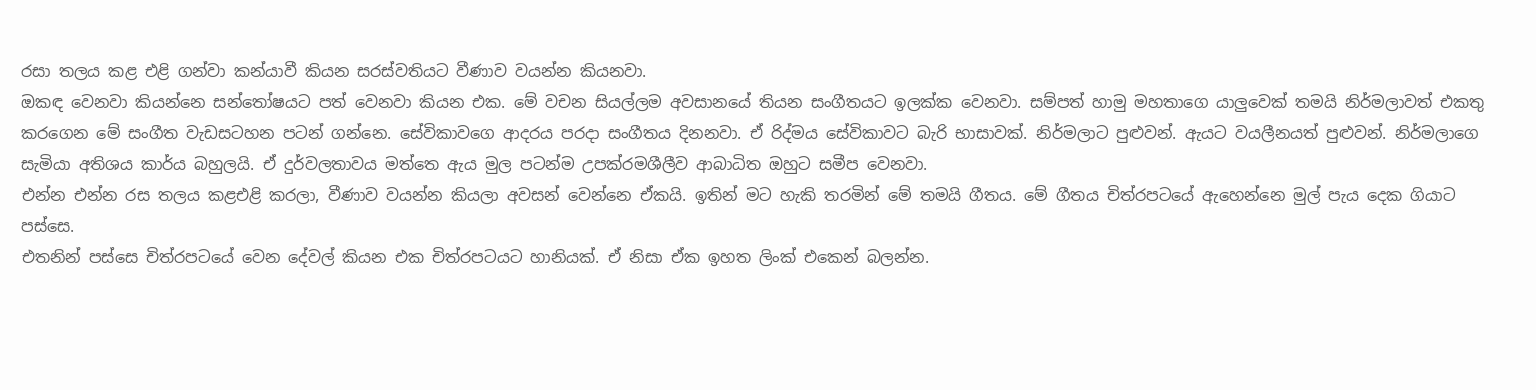රසා තලය කළ එළි ගන්වා කන්යාවී කියන සරස්වතියට වීණාව වයන්න කියනවා.
ඔකඳ වෙනවා කියන්නෙ සන්තෝෂයට පත් වෙනවා කියන එක. මේ වචන සියල්ලම අවසානයේ තියන සංගීතයට ඉලක්ක වෙනවා. සම්පත් හාමු මහතාගෙ යාලුවෙක් තමයි නිර්මලාවත් එකතු කරගෙන මේ සංගීත වැඩසටහන පටන් ගන්නෙ. සේවිකාවගෙ ආදරය පරදා සංගීතය දිනනවා. ඒ රිද්මය සේවිකාවට බැරි භාසාවක්. නිර්මලාට පුළුවන්. ඇයට වයලීනයත් පුළුවන්. නිර්මලාගෙ සැමියා අතිශය කාර්ය බහුලයි. ඒ දුර්වලතාවය මත්තෙ ඇය මුල පටන්ම උපක්රමශීලීව ආබාධිත ඔහුට සමීප වෙනවා.
එන්න එන්න රස තලය කළඑළි කරලා, වීණාව වයන්න කියලා අවසන් වෙන්නෙ ඒකයි. ඉතින් මට හැකි තරමින් මේ තමයි ගීතය. මේ ගීතය චිත්රපටයේ ඇහෙන්නෙ මුල් පැය දෙක ගියාට පස්සෙ.
එතනින් පස්සෙ චිත්රපටයේ වෙන දේවල් කියන එක චිත්රපටයට හානියක්. ඒ නිසා ඒක ඉහත ලිංක් එකෙන් බලන්න.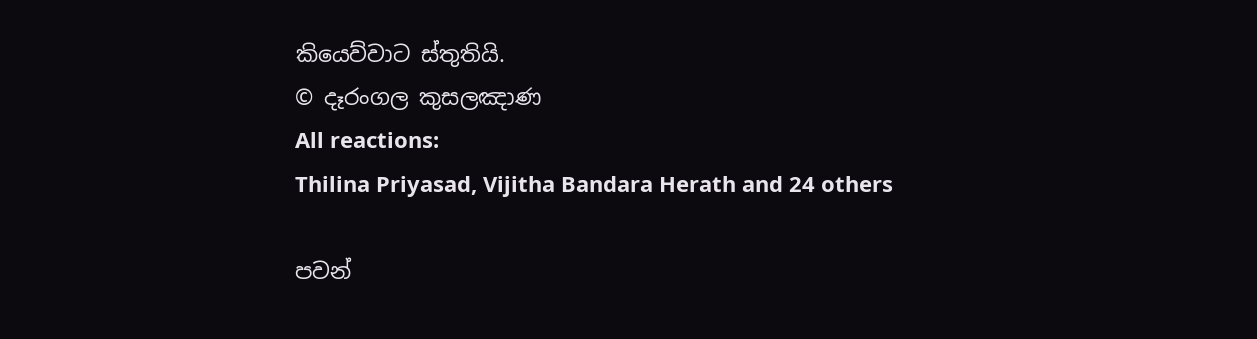කියෙව්වාට ස්තුතියි.
© දෑරංගල කුසලඤාණ
All reactions:
Thilina Priyasad, Vijitha Bandara Herath and 24 others

පවන්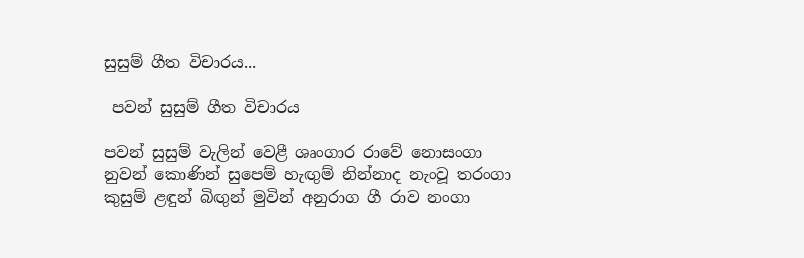සුසුම් ගීත විචාරය...

 පවන් සුසුම් ගීත විචාරය

පවන් සුසුම් වැලින් වෙළී ශෘංගාර රාවේ නොසංගා
නුවන් කොණින් සුපෙම් හැඟුම් නින්නාද නැංවූ තරංගා
කුසුම් ළඳුන් බිඟුන් මුවින් අනුරාග ගී රාව නංගා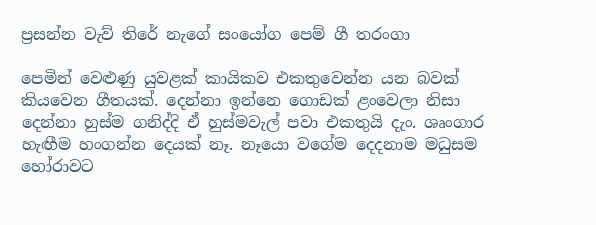ප්‍රසන්න වැව් තිරේ නැගේ සංයෝග පෙම් ගී තරංගා

පෙමින් වෙළුණු යුවළක් කායිකව එකතුවෙන්න යන බවක් කියවෙන ගීතයක්. දෙන්නා ඉන්නෙ ගොඩක් ළංවෙලා නිසා දෙන්නා හුස්ම ගනිද්දි ඒ හුස්මවැල් පවා එකතුයි දැං. ශෘංගාර හැඟීම හංගන්න දෙයක් නෑ. නෑයො වගේම දෙදනාම මධුසම හෝරාවට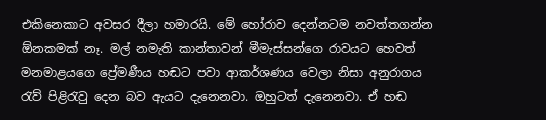එකිනෙකාට අවසර දීලා හමාරයි. මේ හෝරාව දෙන්නටම නවත්තගන්න ඕනකමක් නෑ. මල් නමැති කාන්තාවන් මීමැස්සන්ගෙ රාවයට හෙවත් මනමාළයගෙ ප්‍රේමණීය හඬට පවා ආකර්ශණය වෙලා නිසා අනුරාගය රැව් පිළිරැවු දෙන බව ඇයට දැනෙනවා. ඔහුටත් දැනෙනවා. ඒ හඬ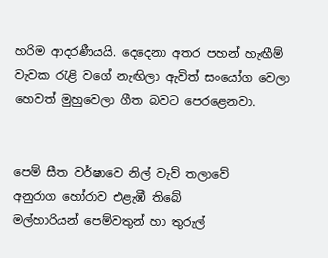හරිම ආදරණීයයි. දෙදෙනා අතර පහන් හැඟීම් වැවක රැළි වගේ නැඟිලා ඇවිත් සංයෝග වෙලා හෙවත් මුහුවෙලා ගීත බවට පෙරළෙනවා.


පෙම් සීත වර්ෂාවෙ නිල් වැව් තලාවේ
අනුරාග හෝරාව එළැඹී තිබේ
මල්හාරියන් පෙම්වතුන් හා තුරුල්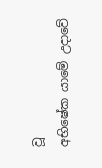වූ
අභිෂේක යාමේ උදාවේ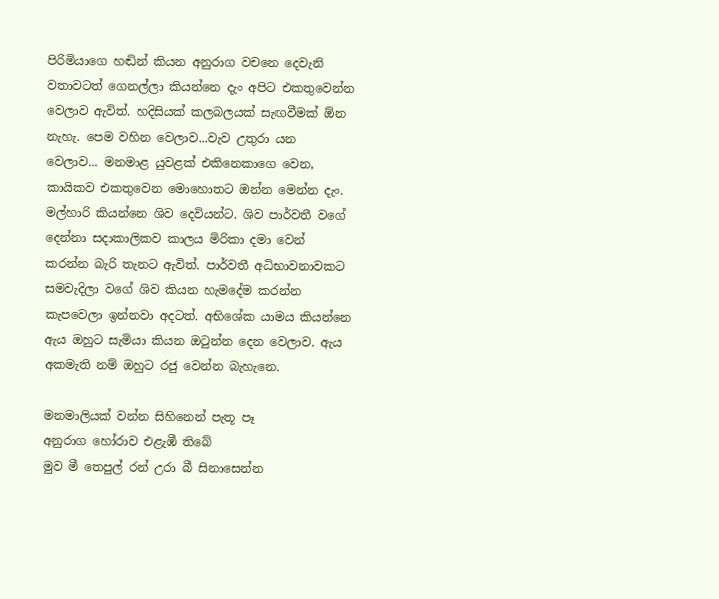පිරිමියාගෙ හඬින් කියන අනුරාග වචනෙ දෙවැනි වතාවටත් ගෙනල්ලා කියන්නෙ දැං අපිට එකතුවෙන්න වෙලාව ඇවිත්. හදිසියක් කලබලයක් සැඟවීමක් ඕන නැහැ. පෙම වහින වෙලාව...වැව උතුරා යන වෙලාව... මනමාළ යුවළක් එකිනෙකාගෙ වෙන, කායිකව එකතුවෙන මොහොතට ඔන්න මෙන්න දැං. මල්හාරි කියන්නෙ ශිව දෙවියන්ට. ශිව පාර්වතී වගේ දෙන්නා සදාකාලිකව කාලය මිරිකා දමා වෙන් කරන්න බැරි තැනට ඇවිත්. පාර්වතී අධිභාවනාවකට සමවැදිලා වගේ ශිව කියන හැමදේම කරන්න කැපවෙලා ඉන්නවා අදටත්. අභිශේක යාමය කියන්නෙ ඇය ඔහුට සැමියා කියන ඔටුන්න දෙන වෙලාව. ඇය අකමැති නම් ඔහුට රජු වෙන්න බැහැනෙ.

මනමාලියක් වන්න සිහිනෙන් පැතූ පෑ
අනුරාග හෝරාව එළැඹී තිබේ
මුව මී තෙපුල් රන් උරා බී සිනාසෙන්න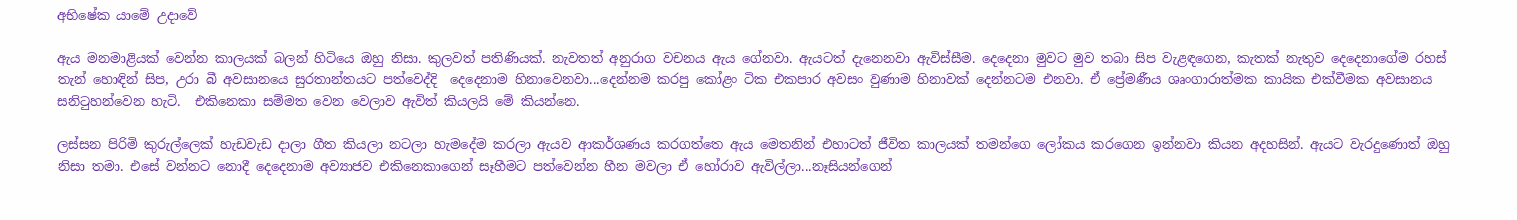අභිෂේක යාමේ උදාවේ

ඇය මනමාළියක් වෙන්න කාලයක් බලන් හිටියෙ ඔහු නිසා. කුලවත් පතිණියක්. නැවතත් අනුරාග වචනය ඇය ගේනවා. ඇයටත් දැනෙනවා ඇවිස්සීම. දෙදෙනා මුවට මුව තබා සිප වැළඳගෙන, කැතක් නැතුව දෙදෙනාගේම රහස් තැන් හොඳින් සිප, උරා බී අවසානයෙ සුරතාන්තයට පත්වෙද්දි  දෙදෙනාම හිනාවෙනවා...දෙන්නම කරපු කෝළං ටික එකපාර අවසං වුණාම හිනාවක් දෙන්නටම එනවා. ඒ ප්‍රේමණීය ශෘංගාරාත්මක කායික එක්වීමක අවසානය සනිටුහන්වෙන හැටි.  එකිනෙකා සම්මත වෙන වෙලාව ඇවිත් කියලයි මේ කියන්නෙ.

ලස්සන පිරිමි කුරුල්ලෙක් හැඩවැඩ දාලා ගීත කියලා නටලා හැමදේම කරලා ඇයව ආකර්ශණය කරගත්තෙ ඇය මෙතනින් එහාටත් ජීවිත කාලයක් තමන්ගෙ ලෝකය කරගෙන ඉන්නවා කියන අදහසින්. ඇයට වැරදුණොත් ඔහු නිසා තමා. එසේ වන්නට නොදී දෙදෙනාම අව්‍යාජව එකිනෙකාගෙන් සෑහීමට පත්වෙන්න හීන මවලා ඒ හෝරාව ඇවිල්ලා...නෑසියන්ගෙන්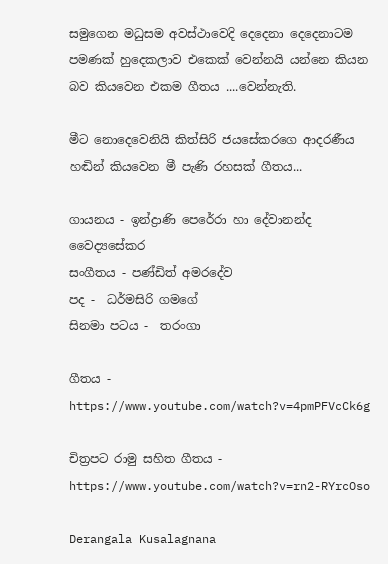සමුගෙන මධුසම අවස්ථාවෙදි දෙදෙනා දෙදෙනාටම පමණක් හුදෙකලාව එකෙක් වෙන්නයි යන්නෙ කියන බව කියවෙන එකම ගීතය ....වෙන්නැති.

මීට නොදෙවෙනියි කිත්සිරි ජයසේකරගෙ ආදරණීය හඬින් කියවෙන මී පැණි රහසක් ගීතය...

ගායනය - ඉන්ද්‍රාණි පෙරේරා හා දේවානන්ද වෛද්‍යසේකර
සංගීතය - පණ්ඩිත් අමරදේව
පද -  ධර්මසිරි ගමගේ
සිනමා පටය -  තරංගා

ගීතය - https://www.youtube.com/watch?v=4pmPFVcCk6g

චිත්‍රපට රාමු සහිත ගීතය - https://www.youtube.com/watch?v=rn2-RYrcOso

Derangala Kusalagnana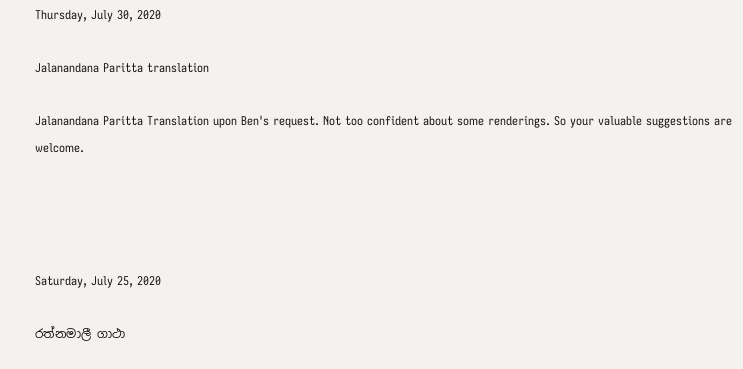Thursday, July 30, 2020

Jalanandana Paritta translation

Jalanandana Paritta Translation upon Ben's request. Not too confident about some renderings. So your valuable suggestions are welcome.




Saturday, July 25, 2020

රත්නමාලී ගාථා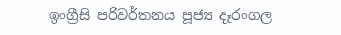ඉංග්‍රීසි පරිවර්තනය පූජ්‍ය දෑරංගල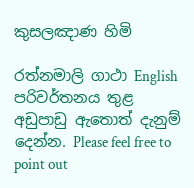කුසලඤාණ හිමි

රත්නමාලි ගාථා English පරිවර්තනය තුළ අඩුපාඩු ඇතොත් දැනුම් දෙන්න. Please feel free to point out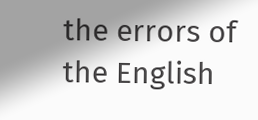the errors of the English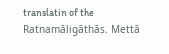translatin of the Ratnamāligāthās. Mettā